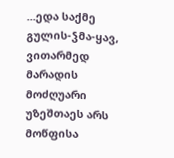...ედა საქმე გულის-ჴმა-ყავ, ვითარმედ მარადის მოძღუარი უზეშთაეს არს მოწფისა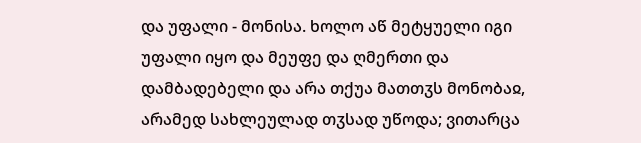და უფალი - მონისა. ხოლო აწ მეტყუელი იგი უფალი იყო და მეუფე და ღმერთი და დამბადებელი და არა თქუა მათთჳს მონობაჲ, არამედ სახლეულად თჳსად უწოდა; ვითარცა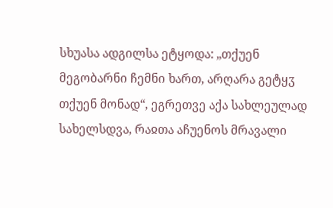სხუასა ადგილსა ეტყოდა: „თქუენ მეგობარნი ჩემნი ხართ, არღარა გეტყჳ თქუენ მონად“, ეგრეთვე აქა სახლეულად სახელსდვა, რაჲთა აჩუენოს მრავალი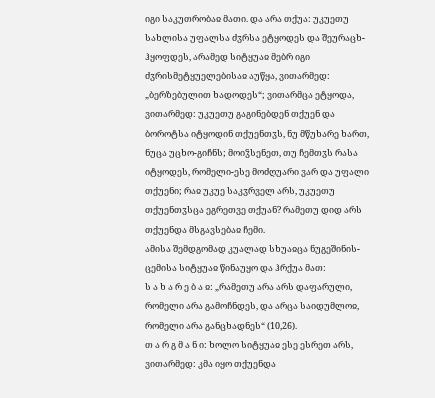იგი საკუთრობაჲ მათი. და არა თქუა: უკუეთუ სახლისა უფალსა ძჳრსა ეტყოდეს და შეურაცხ-ჰყოფდეს, არამედ სიტყუაჲ მებრ იგი ძჳრისმეტყუელებისაჲ აუწყა, ვითარმედ: „ბერზებულით ხადოდეს“; ვითარმცა ეტყოდა, ვითარმედ: უკუეთუ გაგინებდენ თქუენ და ბოროტსა იტყოდინ თქუენთჳს, ნუ მწუხარე ხართ, ნუცა უცხო-გიჩნს; მოიჴსენეთ, თუ ჩემთჳს რასა იტყოდეს, რომელი-ესე მოძღუარი ვარ და უფალი თქუენი; რაჲ უკუე საკჳრველ არს, უკუეთუ თქუენთჳსცა ეგრეთვე თქუან? რამეთუ დიდ არს თქუენდა მსგავსებაჲ ჩემი.
ამისა შემდგომად კუალად სხუაჲცა ნუგეშინის-ცემისა სიტყუაჲ წინაუყო და ჰრქუა მათ:
ს ა ხ ა რ ე ბ ა ჲ: „რამეთუ არა არს დაფარული, რომელი არა გამოჩნდეს, და არცა საიდუმლოჲ, რომელი არა განცხადნეს“ (10,26).
თ ა რ გ მ ა ნ ი: ხოლო სიტყუაჲ ესე ესრეთ არს, ვითარმედ: კმა იყო თქუენდა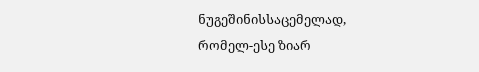ნუგეშინისსაცემელად, რომელ-ესე ზიარ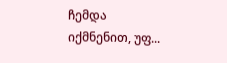ჩემდა იქმნენით, უფ...